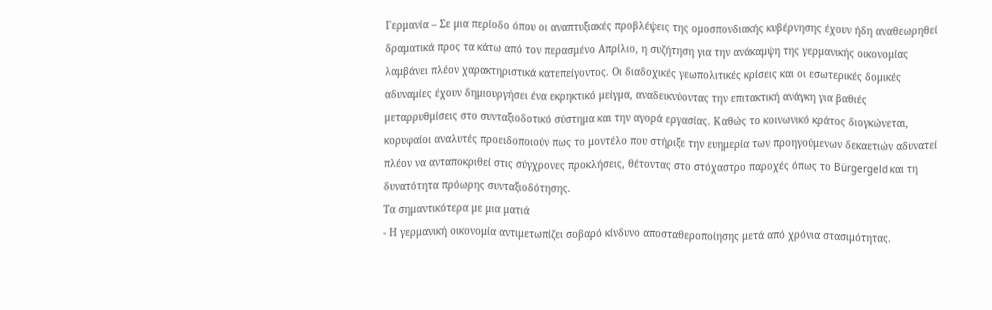Γερμανία – Σε μια περίοδο όπου οι αναπτυξιακές προβλέψεις της ομοσπονδιακής κυβέρνησης έχουν ήδη αναθεωρηθεί δραματικά προς τα κάτω από τον περασμένο Απρίλιο, η συζήτηση για την ανάκαμψη της γερμανικής οικονομίας λαμβάνει πλέον χαρακτηριστικά κατεπείγοντος. Οι διαδοχικές γεωπολιτικές κρίσεις και οι εσωτερικές δομικές αδυναμίες έχουν δημιουργήσει ένα εκρηκτικό μείγμα, αναδεικνύοντας την επιτακτική ανάγκη για βαθιές μεταρρυθμίσεις στο συνταξιοδοτικό σύστημα και την αγορά εργασίας. Καθώς το κοινωνικό κράτος διογκώνεται, κορυφαίοι αναλυτές προειδοποιούν πως το μοντέλο που στήριξε την ευημερία των προηγούμενων δεκαετιών αδυνατεί πλέον να ανταποκριθεί στις σύγχρονες προκλήσεις, θέτοντας στο στόχαστρο παροχές όπως το Bürgergeld και τη δυνατότητα πρόωρης συνταξιοδότησης.
Τα σημαντικότερα με μια ματιά
- Η γερμανική οικονομία αντιμετωπίζει σοβαρό κίνδυνο αποσταθεροποίησης μετά από χρόνια στασιμότητας.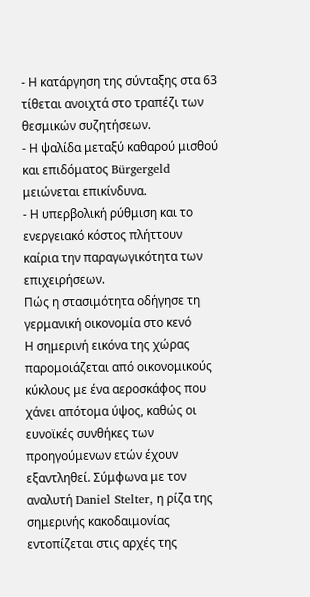- Η κατάργηση της σύνταξης στα 63 τίθεται ανοιχτά στο τραπέζι των θεσμικών συζητήσεων.
- Η ψαλίδα μεταξύ καθαρού μισθού και επιδόματος Bürgergeld μειώνεται επικίνδυνα.
- Η υπερβολική ρύθμιση και το ενεργειακό κόστος πλήττουν καίρια την παραγωγικότητα των επιχειρήσεων.
Πώς η στασιμότητα οδήγησε τη γερμανική οικονομία στο κενό
Η σημερινή εικόνα της χώρας παρομοιάζεται από οικονομικούς κύκλους με ένα αεροσκάφος που χάνει απότομα ύψος, καθώς οι ευνοϊκές συνθήκες των προηγούμενων ετών έχουν εξαντληθεί. Σύμφωνα με τον αναλυτή Daniel Stelter, η ρίζα της σημερινής κακοδαιμονίας εντοπίζεται στις αρχές της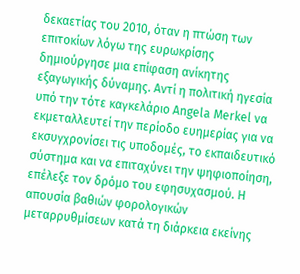δεκαετίας του 2010, όταν η πτώση των επιτοκίων λόγω της ευρωκρίσης δημιούργησε μια επίφαση ανίκητης εξαγωγικής δύναμης. Αντί η πολιτική ηγεσία υπό την τότε καγκελάριο Angela Merkel να εκμεταλλευτεί την περίοδο ευημερίας για να εκσυγχρονίσει τις υποδομές, το εκπαιδευτικό σύστημα και να επιταχύνει την ψηφιοποίηση, επέλεξε τον δρόμο του εφησυχασμού. Η απουσία βαθιών φορολογικών μεταρρυθμίσεων κατά τη διάρκεια εκείνης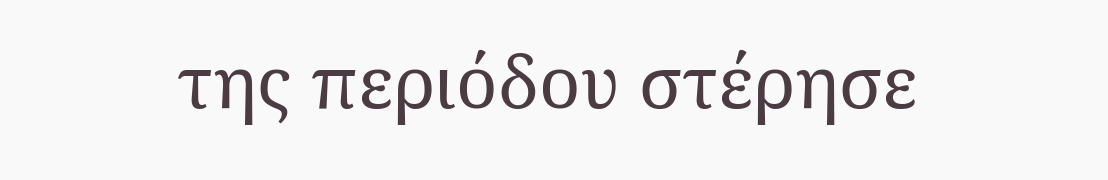της περιόδου στέρησε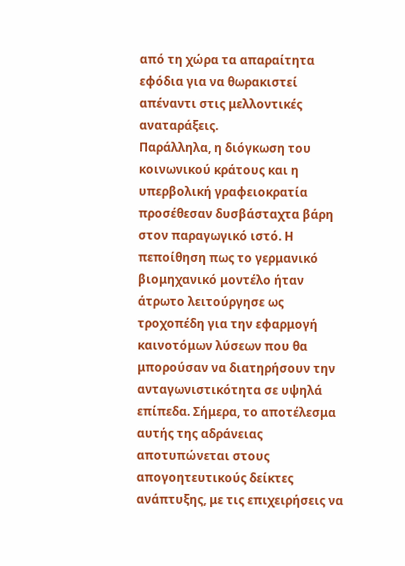από τη χώρα τα απαραίτητα εφόδια για να θωρακιστεί απέναντι στις μελλοντικές αναταράξεις.
Παράλληλα, η διόγκωση του κοινωνικού κράτους και η υπερβολική γραφειοκρατία προσέθεσαν δυσβάσταχτα βάρη στον παραγωγικό ιστό. Η πεποίθηση πως το γερμανικό βιομηχανικό μοντέλο ήταν άτρωτο λειτούργησε ως τροχοπέδη για την εφαρμογή καινοτόμων λύσεων που θα μπορούσαν να διατηρήσουν την ανταγωνιστικότητα σε υψηλά επίπεδα. Σήμερα, το αποτέλεσμα αυτής της αδράνειας αποτυπώνεται στους απογοητευτικούς δείκτες ανάπτυξης, με τις επιχειρήσεις να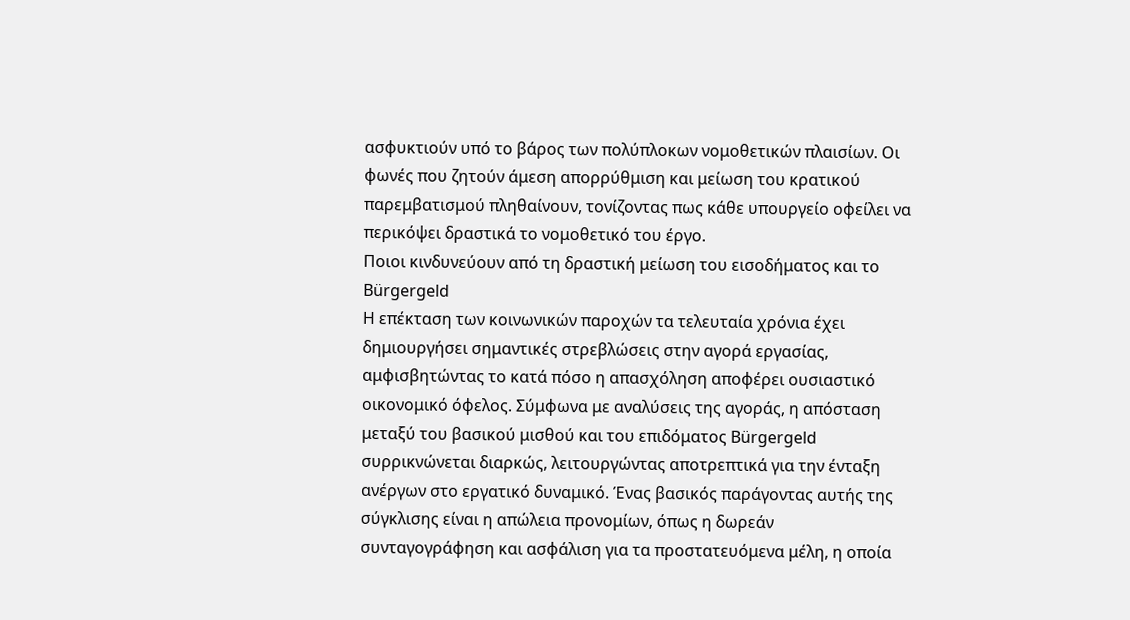ασφυκτιούν υπό το βάρος των πολύπλοκων νομοθετικών πλαισίων. Οι φωνές που ζητούν άμεση απορρύθμιση και μείωση του κρατικού παρεμβατισμού πληθαίνουν, τονίζοντας πως κάθε υπουργείο οφείλει να περικόψει δραστικά το νομοθετικό του έργο.
Ποιοι κινδυνεύουν από τη δραστική μείωση του εισοδήματος και το Bürgergeld
Η επέκταση των κοινωνικών παροχών τα τελευταία χρόνια έχει δημιουργήσει σημαντικές στρεβλώσεις στην αγορά εργασίας, αμφισβητώντας το κατά πόσο η απασχόληση αποφέρει ουσιαστικό οικονομικό όφελος. Σύμφωνα με αναλύσεις της αγοράς, η απόσταση μεταξύ του βασικού μισθού και του επιδόματος Bürgergeld συρρικνώνεται διαρκώς, λειτουργώντας αποτρεπτικά για την ένταξη ανέργων στο εργατικό δυναμικό. Ένας βασικός παράγοντας αυτής της σύγκλισης είναι η απώλεια προνομίων, όπως η δωρεάν συνταγογράφηση και ασφάλιση για τα προστατευόμενα μέλη, η οποία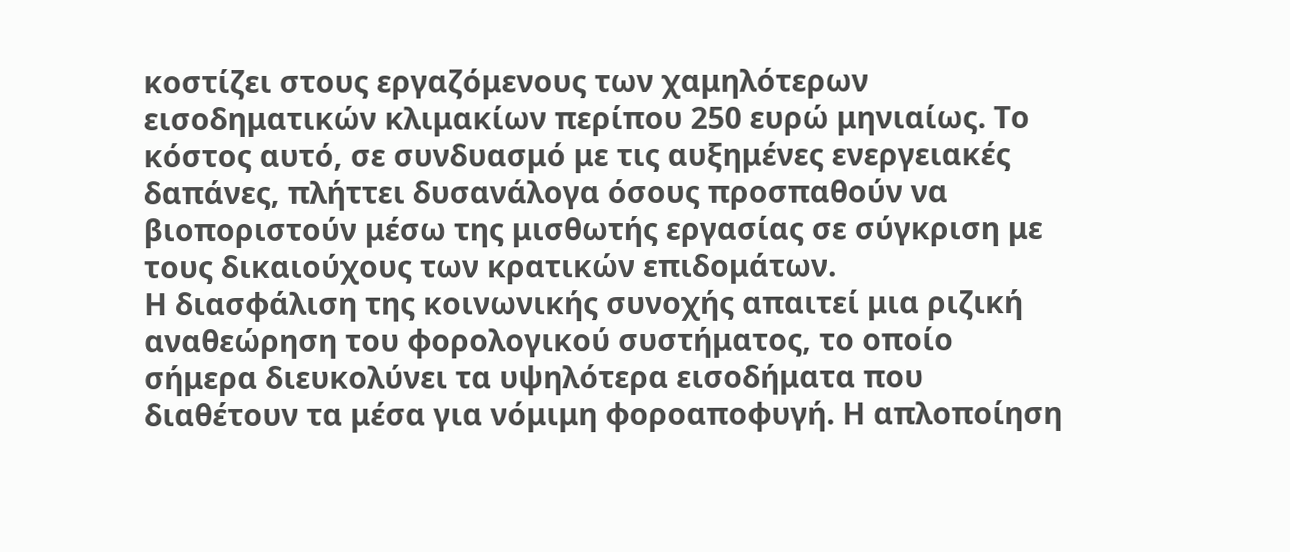κοστίζει στους εργαζόμενους των χαμηλότερων εισοδηματικών κλιμακίων περίπου 250 ευρώ μηνιαίως. Το κόστος αυτό, σε συνδυασμό με τις αυξημένες ενεργειακές δαπάνες, πλήττει δυσανάλογα όσους προσπαθούν να βιοποριστούν μέσω της μισθωτής εργασίας σε σύγκριση με τους δικαιούχους των κρατικών επιδομάτων.
Η διασφάλιση της κοινωνικής συνοχής απαιτεί μια ριζική αναθεώρηση του φορολογικού συστήματος, το οποίο σήμερα διευκολύνει τα υψηλότερα εισοδήματα που διαθέτουν τα μέσα για νόμιμη φοροαποφυγή. Η απλοποίηση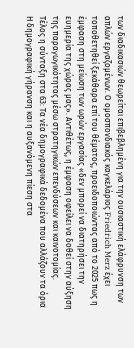των διαδικασιών θεωρείται επιβεβλημένη για την ουσιαστική ελάφρυνση των απλών εργαζομένων. Ο ομοσπονδιακός καγκελάριος Friedrich Merz έχει τοποθετηθεί ξεκάθαρα επί του θέματος, προειδοποιώντας από το 2025 πως η έμφαση στη μείωση των ωρών εργασίας «δεν μπορεί να διατηρήσει την ευημερία της χώρας μας». Αντιθέτως, η έμφαση οφείλει να δοθεί στην αύξηση της παραγωγικότητας μέσω στρατηγικών επενδύσεων και καινοτομίας.
Τέλος η σύνταξη στα 63: Τα νέα δημογραφικά δεδομένα που αλλάζουν τα όρια
Η δημογραφική γήρανση και η αυξανόμενη πίεση στα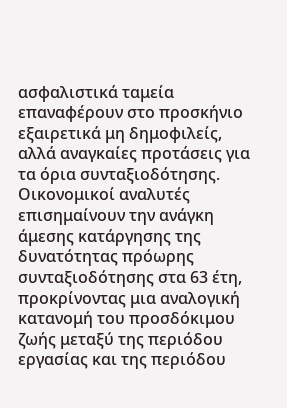ασφαλιστικά ταμεία επαναφέρουν στο προσκήνιο εξαιρετικά μη δημοφιλείς, αλλά αναγκαίες προτάσεις για τα όρια συνταξιοδότησης. Οικονομικοί αναλυτές επισημαίνουν την ανάγκη άμεσης κατάργησης της δυνατότητας πρόωρης συνταξιοδότησης στα 63 έτη, προκρίνοντας μια αναλογική κατανομή του προσδόκιμου ζωής μεταξύ της περιόδου εργασίας και της περιόδου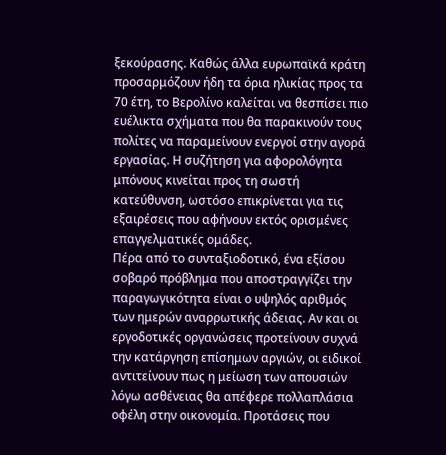ξεκούρασης. Καθώς άλλα ευρωπαϊκά κράτη προσαρμόζουν ήδη τα όρια ηλικίας προς τα 70 έτη, το Βερολίνο καλείται να θεσπίσει πιο ευέλικτα σχήματα που θα παρακινούν τους πολίτες να παραμείνουν ενεργοί στην αγορά εργασίας. Η συζήτηση για αφορολόγητα μπόνους κινείται προς τη σωστή κατεύθυνση, ωστόσο επικρίνεται για τις εξαιρέσεις που αφήνουν εκτός ορισμένες επαγγελματικές ομάδες.
Πέρα από το συνταξιοδοτικό, ένα εξίσου σοβαρό πρόβλημα που αποστραγγίζει την παραγωγικότητα είναι ο υψηλός αριθμός των ημερών αναρρωτικής άδειας. Αν και οι εργοδοτικές οργανώσεις προτείνουν συχνά την κατάργηση επίσημων αργιών, οι ειδικοί αντιτείνουν πως η μείωση των απουσιών λόγω ασθένειας θα απέφερε πολλαπλάσια οφέλη στην οικονομία. Προτάσεις που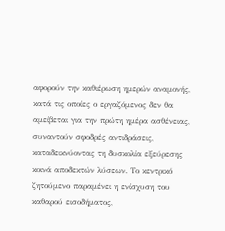αφορούν την καθιέρωση ημερών αναμονής, κατά τις οποίες ο εργαζόμενος δεν θα αμείβεται για την πρώτη ημέρα ασθένειας, συναντούν σφοδρές αντιδράσεις, καταδεικνύοντας τη δυσκολία εξεύρεσης κοινά αποδεκτών λύσεων. Το κεντρικό ζητούμενο παραμένει η ενίσχυση του καθαρού εισοδήματος,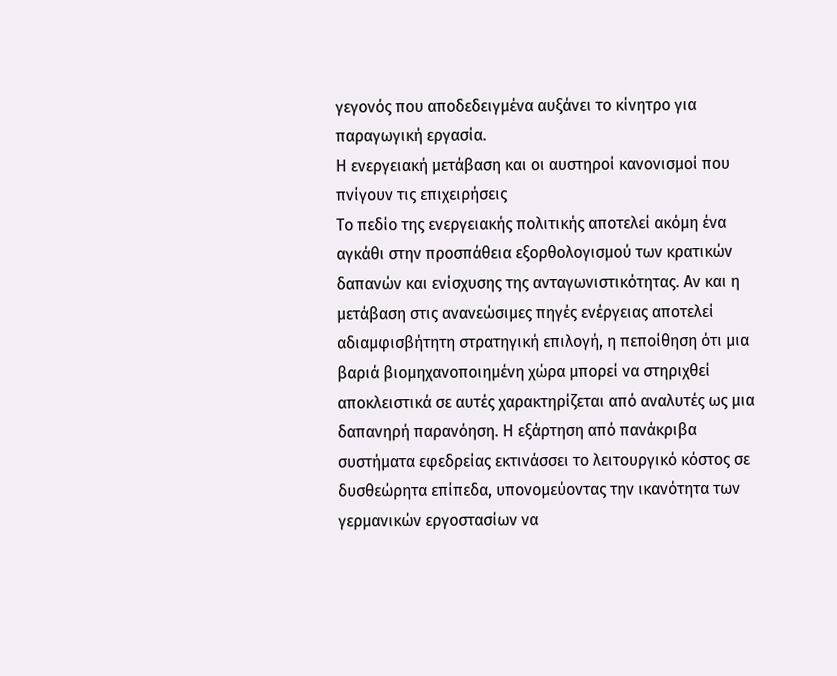γεγονός που αποδεδειγμένα αυξάνει το κίνητρο για παραγωγική εργασία.
Η ενεργειακή μετάβαση και οι αυστηροί κανονισμοί που πνίγουν τις επιχειρήσεις
Το πεδίο της ενεργειακής πολιτικής αποτελεί ακόμη ένα αγκάθι στην προσπάθεια εξορθολογισμού των κρατικών δαπανών και ενίσχυσης της ανταγωνιστικότητας. Αν και η μετάβαση στις ανανεώσιμες πηγές ενέργειας αποτελεί αδιαμφισβήτητη στρατηγική επιλογή, η πεποίθηση ότι μια βαριά βιομηχανοποιημένη χώρα μπορεί να στηριχθεί αποκλειστικά σε αυτές χαρακτηρίζεται από αναλυτές ως μια δαπανηρή παρανόηση. Η εξάρτηση από πανάκριβα συστήματα εφεδρείας εκτινάσσει το λειτουργικό κόστος σε δυσθεώρητα επίπεδα, υπονομεύοντας την ικανότητα των γερμανικών εργοστασίων να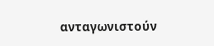ανταγωνιστούν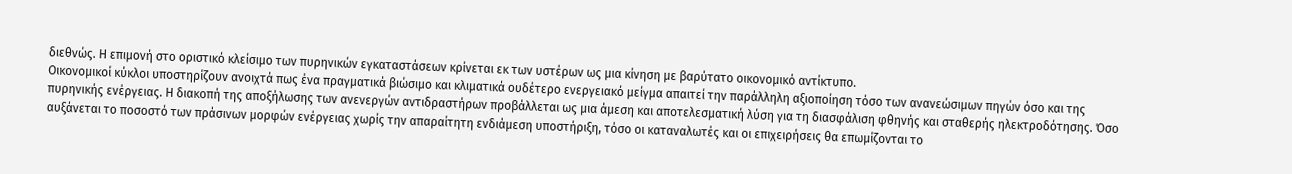διεθνώς. Η επιμονή στο οριστικό κλείσιμο των πυρηνικών εγκαταστάσεων κρίνεται εκ των υστέρων ως μια κίνηση με βαρύτατο οικονομικό αντίκτυπο.
Οικονομικοί κύκλοι υποστηρίζουν ανοιχτά πως ένα πραγματικά βιώσιμο και κλιματικά ουδέτερο ενεργειακό μείγμα απαιτεί την παράλληλη αξιοποίηση τόσο των ανανεώσιμων πηγών όσο και της πυρηνικής ενέργειας. Η διακοπή της αποξήλωσης των ανενεργών αντιδραστήρων προβάλλεται ως μια άμεση και αποτελεσματική λύση για τη διασφάλιση φθηνής και σταθερής ηλεκτροδότησης. Όσο αυξάνεται το ποσοστό των πράσινων μορφών ενέργειας χωρίς την απαραίτητη ενδιάμεση υποστήριξη, τόσο οι καταναλωτές και οι επιχειρήσεις θα επωμίζονται το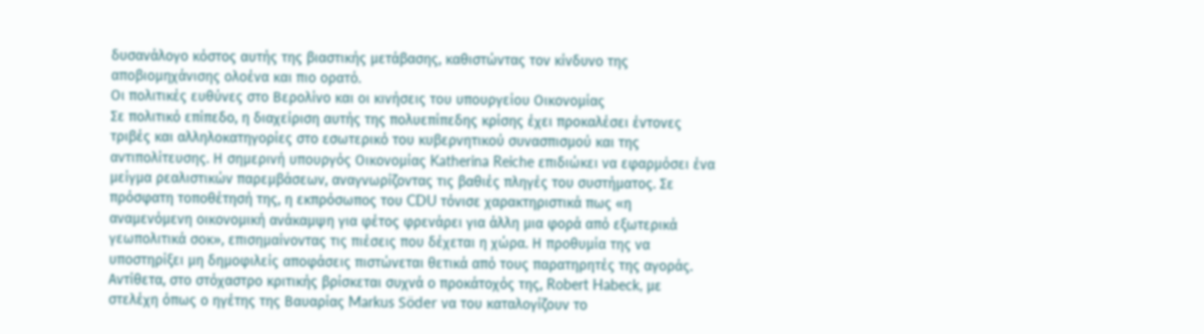δυσανάλογο κόστος αυτής της βιαστικής μετάβασης, καθιστώντας τον κίνδυνο της αποβιομηχάνισης ολοένα και πιο ορατό.
Οι πολιτικές ευθύνες στο Βερολίνο και οι κινήσεις του υπουργείου Οικονομίας
Σε πολιτικό επίπεδο, η διαχείριση αυτής της πολυεπίπεδης κρίσης έχει προκαλέσει έντονες τριβές και αλληλοκατηγορίες στο εσωτερικό του κυβερνητικού συνασπισμού και της αντιπολίτευσης. Η σημερινή υπουργός Οικονομίας Katherina Reiche επιδιώκει να εφαρμόσει ένα μείγμα ρεαλιστικών παρεμβάσεων, αναγνωρίζοντας τις βαθιές πληγές του συστήματος. Σε πρόσφατη τοποθέτησή της, η εκπρόσωπος του CDU τόνισε χαρακτηριστικά πως «η αναμενόμενη οικονομική ανάκαμψη για φέτος φρενάρει για άλλη μια φορά από εξωτερικά γεωπολιτικά σοκ», επισημαίνοντας τις πιέσεις που δέχεται η χώρα. Η προθυμία της να υποστηρίξει μη δημοφιλείς αποφάσεις πιστώνεται θετικά από τους παρατηρητές της αγοράς.
Αντίθετα, στο στόχαστρο κριτικής βρίσκεται συχνά ο προκάτοχός της, Robert Habeck, με στελέχη όπως ο ηγέτης της Βαυαρίας Markus Söder να του καταλογίζουν το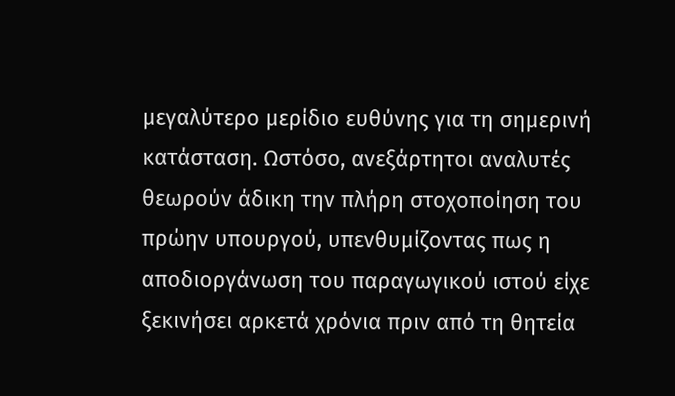μεγαλύτερο μερίδιο ευθύνης για τη σημερινή κατάσταση. Ωστόσο, ανεξάρτητοι αναλυτές θεωρούν άδικη την πλήρη στοχοποίηση του πρώην υπουργού, υπενθυμίζοντας πως η αποδιοργάνωση του παραγωγικού ιστού είχε ξεκινήσει αρκετά χρόνια πριν από τη θητεία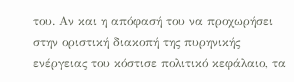του. Αν και η απόφασή του να προχωρήσει στην οριστική διακοπή της πυρηνικής ενέργειας του κόστισε πολιτικό κεφάλαιο, τα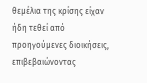θεμέλια της κρίσης είχαν ήδη τεθεί από προηγούμενες διοικήσεις, επιβεβαιώνοντας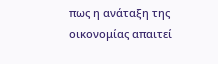πως η ανάταξη της οικονομίας απαιτεί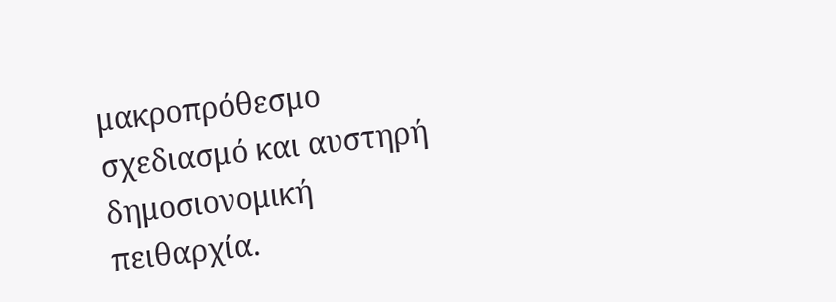μακροπρόθεσμο σχεδιασμό και αυστηρή δημοσιονομική πειθαρχία.